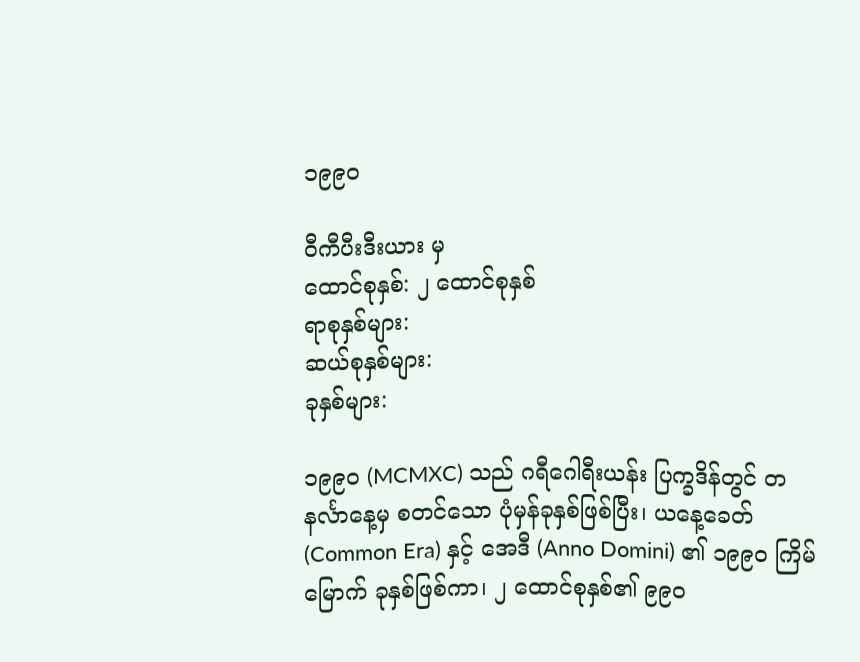၁၉၉၀

ဝီကီပီးဒီးယား မှ
ထောင်စုနှစ်: ၂ ထောင်စုနှစ်
ရာစုနှစ်များ:
ဆယ်စုနှစ်များ:
ခုနှစ်များ:

၁၉၉၀ (MCMXC) သည် ဂရီဂေါရီးယန်း ပြက္ခဒိန်တွင် တနင်္လာနေ့မှ စတင်သော ပုံမှန်ခုနှစ်ဖြစ်ပြီး၊ ယနေ့ခေတ် (Common Era) နှင့် အေဒီ (Anno Domini) ၏ ၁၉၉၀ ကြိမ်မြောက် ခုနှစ်ဖြစ်ကာ၊ ၂ ထောင်စုနှစ်၏ ၉၉၀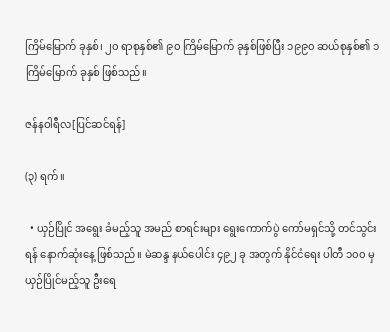ကြိမ်မြောက် ခုနှစ်၊ ၂၀ ရာစုနှစ်၏ ၉၀ ကြိမ်မြောက် ခုနှစ်ဖြစ်ပြီး ၁၉၉၀ ဆယ်စုနှစ်၏ ၁ ကြိမ်မြောက် ခုနှစ် ဖြစ်သည်။

ဇန်နဝါရီလ[ပြင်ဆင်ရန်]

(၃) ရက်။

  • ယှဉ်ပြိုင် အရွေး ခံမည့်သူ အမည် စာရင်းများ ရွေးကောက်ပွဲ ကော်မရှင်သို့ တင်သွင်းရန် နောက်ဆုံးနေ့ ဖြစ်သည်။ မဲဆန္ဒ နယ်ပေါင်း ၄၉၂ ခု အတွက် နိုင်ငံရေး ပါတီ ၁၀၀ မှ ယှဉ်ပြိုင်မည့်သူ ဦးရေ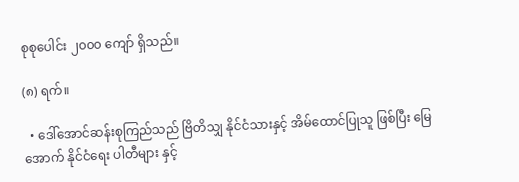စုစုပေါင်း ၂၀၀၀ ကျော် ရှိသည်။

(၈) ရက်။

  • ဒေါ်အောင်ဆန်းစုကြည်သည် ဗြိတိသျှ နိုင်ငံသားနှင့် အိမ်ထောင်ပြုသူ ဖြစ်ပြီး မြေအောက် နိုင်ငံရေး ပါတီများ နှင့်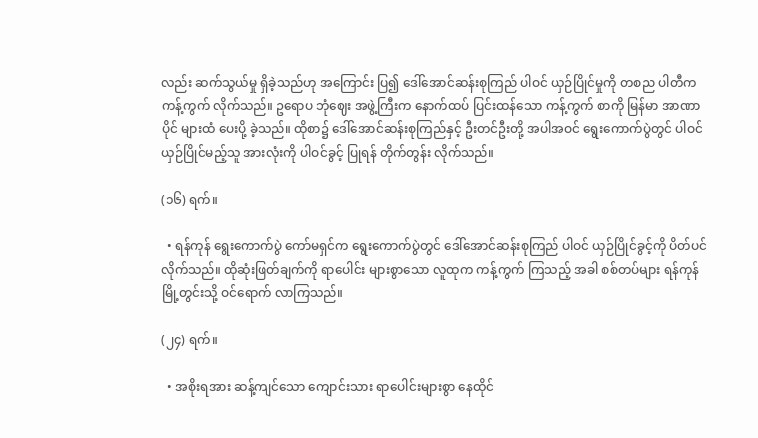လည်း ဆက်သွယ်မှု ရှိခဲ့သည်ဟု အကြောင်း ပြ၍ ဒေါ်အောင်ဆန်းစုကြည် ပါဝင် ယှဉ်ပြိုင်မှုကို တစည ပါတီက ကန့်ကွက် လိုက်သည်။ ဥရောပ ဘုံဈေး အဖွဲ့ကြီးက နောက်ထပ် ပြင်းထန်သော ကန့်ကွက် စာကို မြန်မာ အာဏာပိုင် များထံ ပေးပို့ ခဲ့သည်။ ထိုစာ၌ ဒေါ်အောင်ဆန်းစုကြည်နှင့် ဦးတင်ဦးတို့ အပါအဝင် ရွေးကောက်ပွဲတွင် ပါဝင် ယှဉ်ပြိုင်မည့်သူ အားလုံးကို ပါဝင်ခွင့် ပြုရန် တိုက်တွန်း လိုက်သည်။

(၁၆) ရက်။

  • ရန်ကုန် ရွေးကောက်ပွဲ ကော်မရှင်က ရွေးကောက်ပွဲတွင် ဒေါ်အောင်ဆန်းစုကြည် ပါဝင် ယှဉ်ပြိုင်ခွင့်ကို ပိတ်ပင် လိုက်သည်။ ထိုဆုံးဖြတ်ချက်ကို ရာပေါင်း များစွာသော လူထုက ကန့်ကွက် ကြသည့် အခါ စစ်တပ်များ ရန်ကုန် မြို့တွင်းသို့ ဝင်ရောက် လာကြသည်။

(၂၄) ရက်။

  • အစိုးရအား ဆန့်ကျင်သော ကျောင်းသား ရာပေါင်းများစွာ နေထိုင်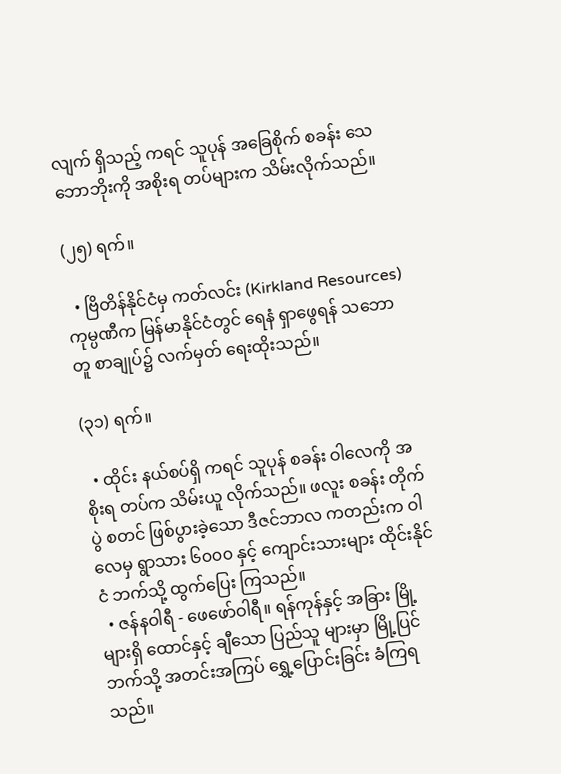လျက် ရှိသည့် ကရင် သူပုန် အခြေစိုက် စခန်း သေဘောဘိုးကို အစိုးရ တပ်များက သိမ်းလိုက်သည်။

(၂၅) ရက်။

  • ဗြိတိန်နိုင်ငံမှ ကတ်လင်း (Kirkland Resources) ကုမ္ပဏီက မြန်မာနိုင်ငံတွင် ရေနံ ရှာဖွေရန် သဘောတူ စာချုပ်၌ လက်မှတ် ရေးထိုးသည်။

(၃၁) ရက်။

  • ထိုင်း နယ်စပ်ရှိ ကရင် သူပုန် စခန်း ဝါလေကို အစိုးရ တပ်က သိမ်းယူ လိုက်သည်။ ဖလူး စခန်း တိုက်ပွဲ စတင် ဖြစ်ပွားခဲ့သော ဒီဇင်ဘာလ ကတည်းက ဝါလေမှ ရွာသား ၆၀၀၀ နှင့် ကျောင်းသားများ ထိုင်းနိုင်ငံ ဘက်သို့ ထွက်ပြေး ကြသည်။
  • ဇန်နဝါရီ - ဖေဖော်ဝါရီ။ ရန်ကုန်နှင့် အခြား မြို့များရှိ ထောင်နှင့် ချီသော ပြည်သူ များမှာ မြို့ပြင် ဘက်သို့ အတင်းအကြပ် ရွှေ့ပြောင်းခြင်း ခံကြရသည်။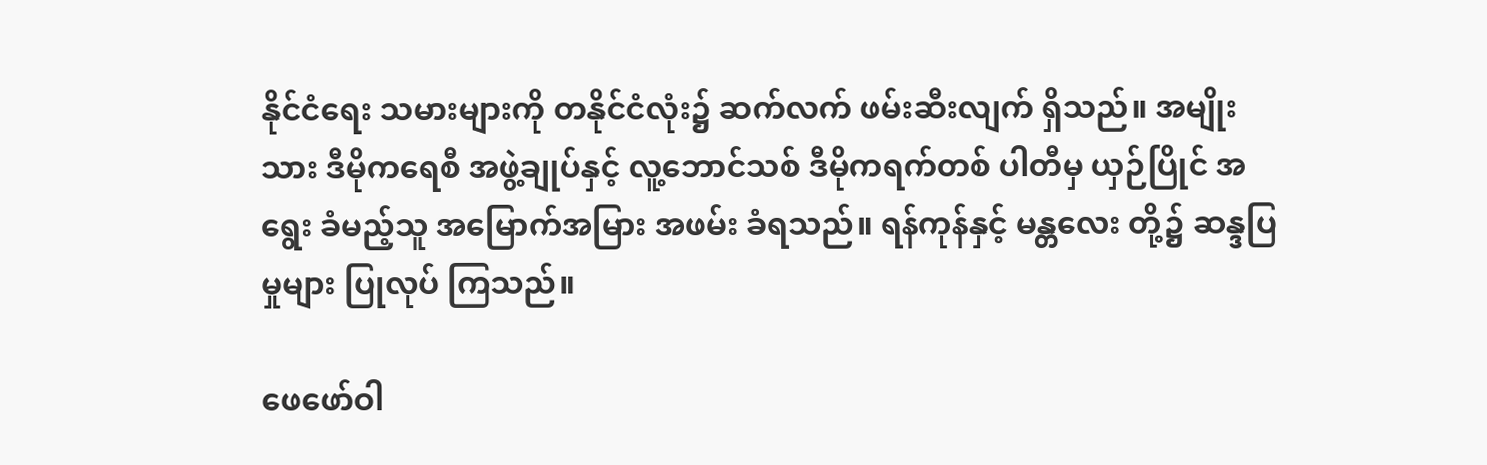နိုင်ငံရေး သမားများကို တနိုင်ငံလုံး၌ ဆက်လက် ဖမ်းဆီးလျက် ရှိသည်။ အမျိုးသား ဒီမိုကရေစီ အဖွဲ့ချုပ်နှင့် လူ့ဘောင်သစ် ဒီမိုကရက်တစ် ပါတီမှ ယှဉ်ပြိုင် အရွေး ခံမည့်သူ အမြောက်အမြား အဖမ်း ခံရသည်။ ရန်ကုန်နှင့် မန္တလေး တို့၌ ဆန္ဒပြမှုများ ပြုလုပ် ကြသည်။

ဖေဖော်ဝါ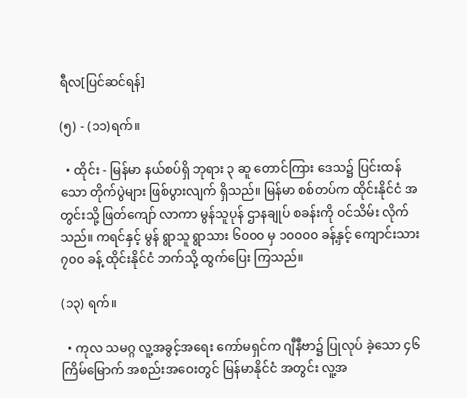ရီလ[ပြင်ဆင်ရန်]

(၅) - (၁၁)ရက်။

  • ထိုင်း - မြန်မာ နယ်စပ်ရှိ ဘုရား ၃ ဆူ တောင်ကြား ဒေသ၌ ပြင်းထန်သော တိုက်ပွဲများ ဖြစ်ပွားလျက် ရှိသည်။ မြန်မာ စစ်တပ်က ထိုင်းနိုင်ငံ အတွင်းသို့ ဖြတ်ကျော် လာကာ မွန်သူပုန် ဌာနချုပ် စခန်းကို ဝင်သိမ်း လိုက်သည်။ ကရင်နှင့် မွန် ရွာသူ ရွာသား ၆၀၀၀ မှ ၁၀၀၀၀ ခန့်နှင့် ကျောင်းသား ၇၀၀ ခန့် ထိုင်းနိုင်ငံ ဘက်သို့ ထွက်ပြေး ကြသည်။

(၁၃) ရက်။

  • ကုလ သမဂ္ဂ လူ့အခွင့်အရေး ကော်မရှင်က ဂျီနီဗာ၌ ပြုလုပ် ခဲ့သော ၄၆ ကြိမ်မြောက် အစည်းအဝေးတွင် မြန်မာနိုင်ငံ အတွင်း လူ့အ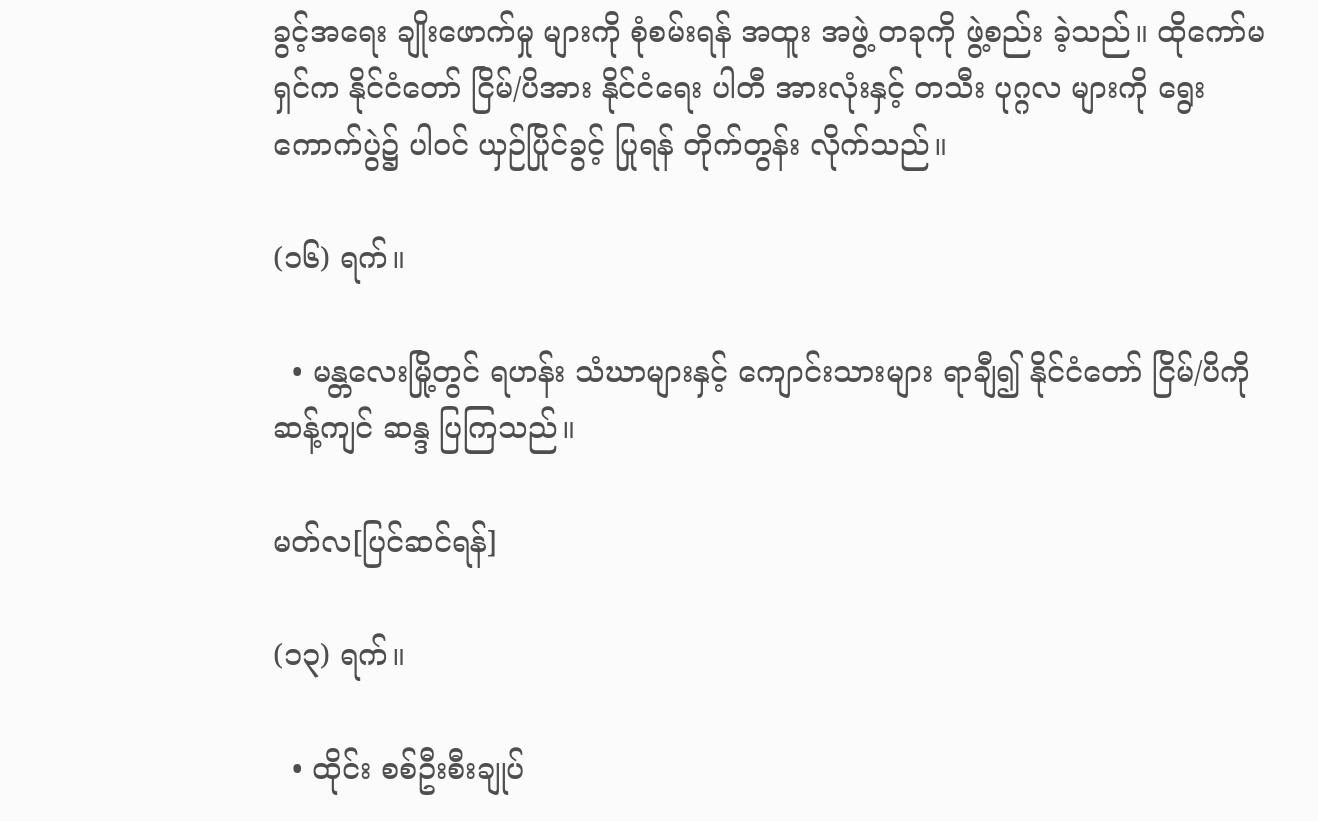ခွင့်အရေး ချိုးဖောက်မှု များကို စုံစမ်းရန် အထူး အဖွဲ့ တခုကို ဖွဲ့စည်း ခဲ့သည်။ ထိုကော်မရှင်က နိုင်ငံတော် ငြိမ်/ပိအား နိုင်ငံရေး ပါတီ အားလုံးနှင့် တသီး ပုဂ္ဂလ များကို ရွေးကောက်ပွဲ၌ ပါဝင် ယှဉ်ပြိုင်ခွင့် ပြုရန် တိုက်တွန်း လိုက်သည်။

(၁၆) ရက်။

  • မန္တလေးမြို့တွင် ရဟန်း သံဃာများနှင့် ကျောင်းသားများ ရာချီ၍ နိုင်ငံတော် ငြိမ်/ပိကို ဆန့်ကျင် ဆန္ဒ ပြကြသည်။

မတ်လ[ပြင်ဆင်ရန်]

(၁၃) ရက်။

  • ထိုင်း စစ်ဦးစီးချုပ်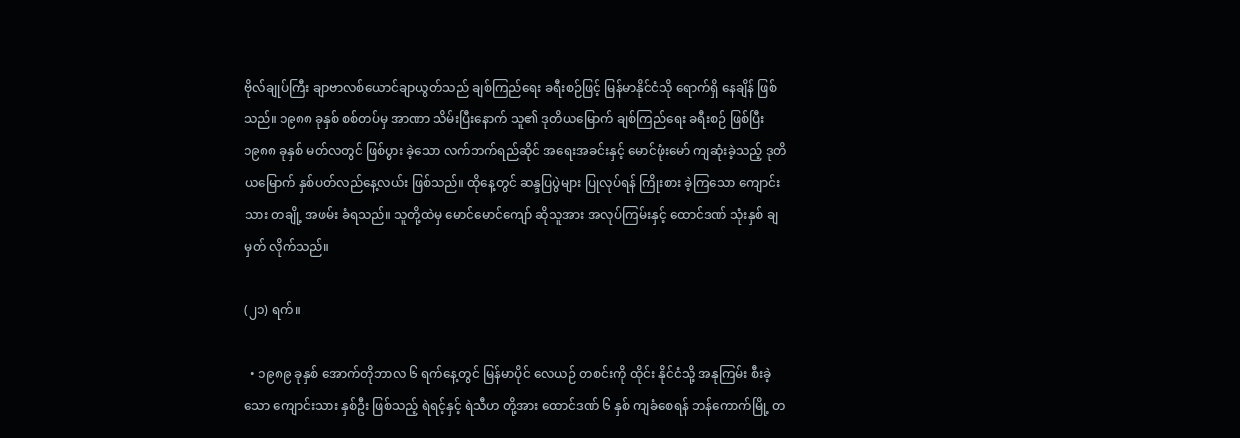ဗိုလ်ချုပ်ကြီး ချာဗာလစ်ယောင်ချာယွတ်သည် ချစ်ကြည်ရေး ခရီးစဉ်ဖြင့် မြန်မာနိုင်ငံသို ရောက်ရှိ နေချိန် ဖြစ်သည်။ ၁၉၈၈ ခုနှစ် စစ်တပ်မှ အာဏာ သိမ်းပြီးနောက် သူ၏ ဒုတိယမြောက် ချစ်ကြည်ရေး ခရီးစဉ် ဖြစ်ပြီး ၁၉၈၈ ခုနှစ် မတ်လတွင် ဖြစ်ပွား ခဲ့သော လက်ဘက်ရည်ဆိုင် အရေးအခင်းနှင့် မောင်ဖုံးမော် ကျဆုံးခဲ့သည့် ဒုတိယမြောက် နှစ်ပတ်လည်နေ့လယ်း ဖြစ်သည်။ ထိုနေ့တွင် ဆန္ဒပြပွဲများ ပြုလုပ်ရန် ကြိုးစား ခဲ့ကြသော ကျောင်းသား တချို့ အဖမ်း ခံရသည်။ သူတို့ထဲမှ မောင်မောင်ကျော် ဆိုသူအား အလုပ်ကြမ်းနှင့် ထောင်ဒဏ် သုံးနှစ် ချမှတ် လိုက်သည်။

(၂၁) ရက်။

  • ၁၉၈၉ ခုနှစ် အောက်တိုဘာလ ၆ ရက်နေ့တွင် မြန်မာပိုင် လေယဉ် တစင်းကို ထိုင်း နိုင်ငံသို့ အနုကြမ်း စီးခဲ့သော ကျောင်းသား နှစ်ဦး ဖြစ်သည့် ရဲရင့်နှင့် ရဲသီဟ တို့အား ထောင်ဒဏ် ၆ နှစ် ကျခံစေရန် ဘန်ကောက်မြို့ တ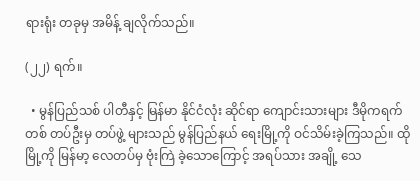ရားရုံး တခုမှ အမိန့် ချလိုက်သည်။

(၂၂) ရက်။

  • မွန်ပြည်သစ် ပါတီနှင့် မြန်မာ နိုင်ငံလုံး ဆိုင်ရာ ကျောင်းသားများ ဒီမိုကရက်တစ် တပ်ဦးမှ တပ်ဖွဲ့ များသည် မွန်ပြည်နယ် ရေးမြို့ကို ဝင်သိမ်းခဲ့ကြသည်။ ထိုမြို့ကို မြန်မာ့ လေတပ်မှ ဗုံးကြဲ ခဲ့သောကြောင့် အရပ်သား အချို့ သေ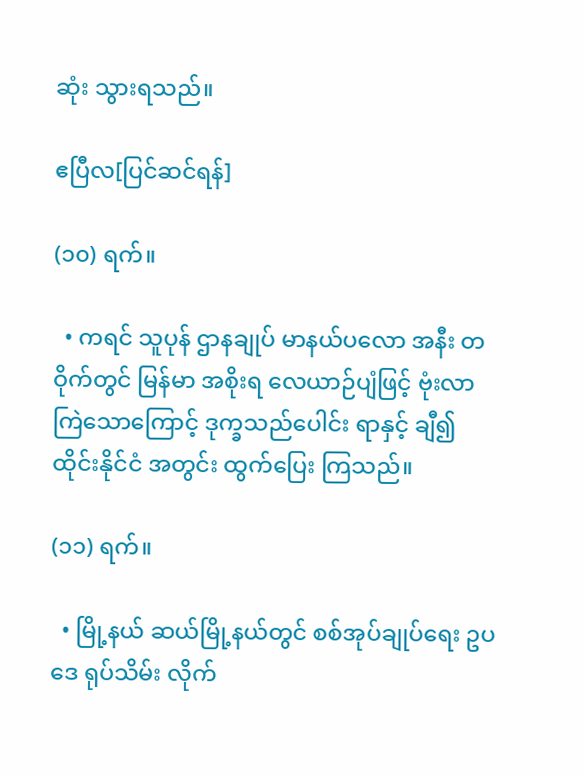ဆုံး သွားရသည်။

ဧပြီလ[ပြင်ဆင်ရန်]

(၁၀) ရက်။

  • ကရင် သူပုန် ဌာနချုပ် မာနယ်ပလော အနီး တဝိုက်တွင် မြန်မာ အစိုးရ လေယာဉ်ပျံဖြင့် ဗုံးလာ ကြဲသောကြောင့် ဒုက္ခသည်ပေါင်း ရာနှင့် ချီ၍ ထိုင်းနိုင်ငံ အတွင်း ထွက်ပြေး ကြသည်။

(၁၁) ရက်။

  • မြို့နယ် ဆယ်မြို့နယ်တွင် စစ်အုပ်ချုပ်ရေး ဥပဒေ ရုပ်သိမ်း လိုက်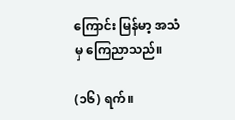ကြောင်း မြန်မာ့ အသံမှ ကြေညာသည်။

(၁၆) ရက်။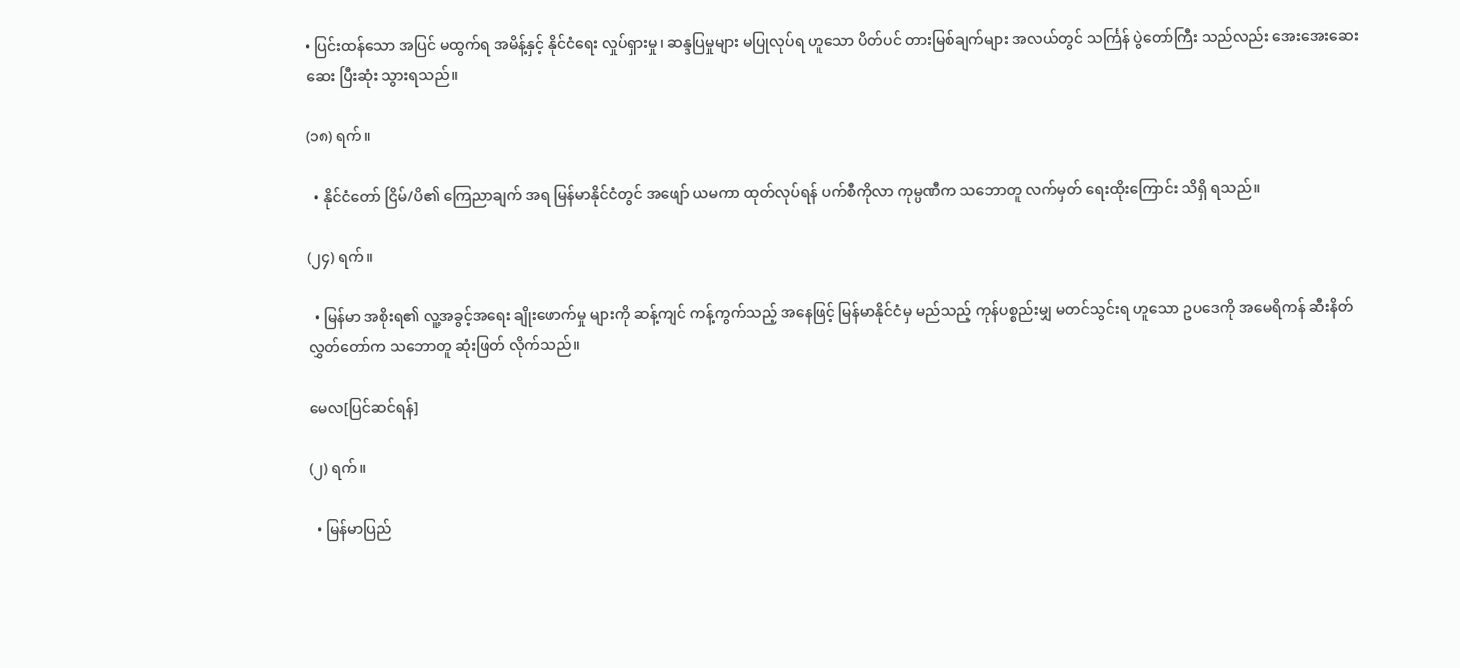• ပြင်းထန်သော အပြင် မထွက်ရ အမိန့်နှင့် နိုင်ငံရေး လှုပ်ရှားမှု၊ ဆန္ဒပြမှုများ မပြုလုပ်ရ ဟူသော ပိတ်ပင် တားမြစ်ချက်များ အလယ်တွင် သင်္ကြန် ပွဲတော်ကြီး သည်လည်း အေးအေးဆေးဆေး ပြီးဆုံး သွားရသည်။

(၁၈) ရက်။

  • နိုင်ငံတော် ငြိမ်/ပိ၏ ကြေညာချက် အရ မြန်မာနိုင်ငံတွင် အဖျော် ယမကာ ထုတ်လုပ်ရန် ပက်စီကိုလာ ကုမ္ပဏီက သဘောတူ လက်မှတ် ရေးထိုးကြောင်း သိရှိ ရသည်။

(၂၄) ရက်။

  • မြန်မာ အစိုးရ၏ လူ့အခွင့်အရေး ချိုးဖောက်မှု များကို ဆန့်ကျင် ကန့်ကွက်သည့် အနေဖြင့် မြန်မာနိုင်ငံမှ မည်သည့် ကုန်ပစ္စည်းမျှ မတင်သွင်းရ ဟူသော ဥပဒေကို အမေရိကန် ဆီးနိတ် လွှတ်တော်က သဘောတူ ဆုံးဖြတ် လိုက်သည်။

မေလ[ပြင်ဆင်ရန်]

(၂) ရက်။

  • မြန်မာပြည်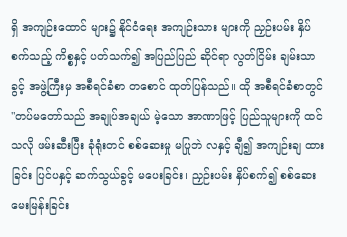ရှိ အကျဉ်းထောင် များ၌ နိုင်ငံရေး အကျဉ်းသား များကို ညှဉ်းပမ်း နှိပ်စက်သည့် ကိစ္စနှင့် ပတ်သက်၍ အပြည်ပြည် ဆိုင်ရာ လွတ်ငြိမ်း ချမ်းသာခွင့် အဖွဲ့ကြီးမှ အစီရင်ခံစာ တစောင် ထုတ်ပြန်သည်။ ထို အစီရင်ခံစာတွင် "တပ်မတော်သည် အချုပ်အချယ် မဲ့သော အာဏာဖြင့် ပြည်သူများကို ထင်သလို ဖမ်းဆီးပြီး ခုံရုံးတင် စစ်ဆေးမှု မပြုဘဲ လနှင့် ချီ၍ အကျဉ်းချ ထားခြင်း ပြင်ပနှင့် ဆက်သွယ်ခွင့် မပေးခြင်း၊ ညှဉ်းပမ်း နှိပ်စက်၍ စစ်ဆေး မေးမြန်းခြင်း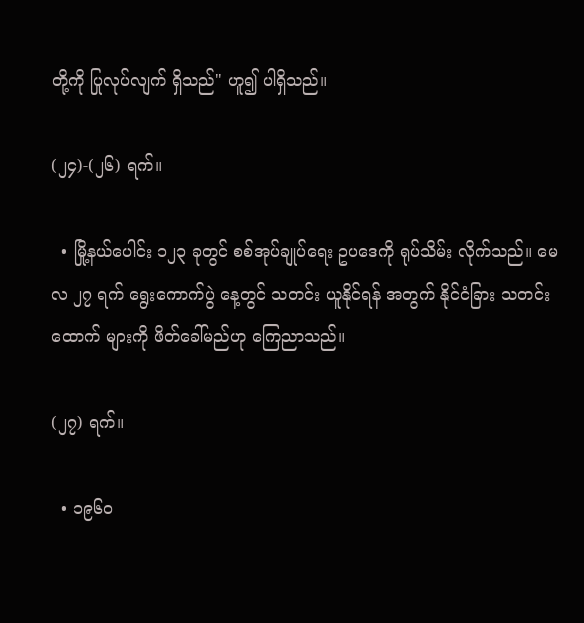တို့ကို ပြုလုပ်လျက် ရှိသည်" ဟူ၍ ပါရှိသည်။

(၂၄)-(၂၆) ရက်။

  • မြို့နယ်ပေါင်း ၁၂၃ ခုတွင် စစ်အုပ်ချုပ်ရေး ဥပဒေကို ရုပ်သိမ်း လိုက်သည်။ မေလ ၂၇ ရက် ရွေးကောက်ပွဲ နေ့တွင် သတင်း ယူနိုင်ရန် အတွက် နိုင်ငံခြား သတင်းထောက် များကို ဖိတ်ခေါ်မည်ဟု ကြေညာသည်။

(၂၇) ရက်။

  • ၁၉၆၀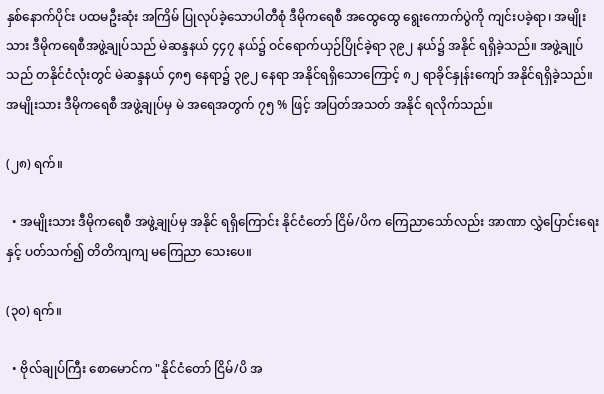နှစ်နောက်ပိုင်း ပထမဦးဆုံး အကြိမ် ပြုလုပ်ခဲ့သောပါတီစုံ ဒီမိုကရေစီ အထွေထွေ ရွေးကောက်ပွဲကို ကျင်းပခဲ့ရာ၊ အမျိုးသား ဒီမိုကရေစီအဖွဲ့ချုပ်သည် မဲဆန္ဒနယ် ၄၄၇ နယ်၌ ဝင်ရောက်ယှဉ်ပြိုင်ခဲ့ရာ ၃၉၂ နယ်၌ အနိုင် ရရှိခဲ့သည်။ အဖွဲ့ချုပ်သည် တနိုင်ငံလုံးတွင် မဲဆန္ဒနယ် ၄၈၅ နေရာ၌ ၃၉၂ နေရာ အနိုင်ရရှိသောကြောင့် ၈၂ ရာခိုင်နှုန်းကျော် အနိုင်ရရှိခဲ့သည်။ အမျိုးသား ဒီမိုကရေစီ အဖွဲ့ချုပ်မှ မဲ အရေအတွက် ၇၅ % ဖြင့် အပြတ်အသတ် အနိုင် ရလိုက်သည်။

(၂၈) ရက်။

  • အမျိုးသား ဒီမိုကရေစီ အဖွဲ့ချုပ်မှ အနိုင် ရရှိကြောင်း နိုင်ငံတော် ငြိမ်/ပိက ကြေညာသော်လည်း အာဏာ လွှဲပြောင်းရေးနှင့် ပတ်သက်၍ တိတိကျကျ မကြေညာ သေးပေ။

(၃၀) ရက်။

  • ဗိုလ်ချုပ်ကြီး စောမောင်က "နိုင်ငံတော် ငြိမ်/ပိ အ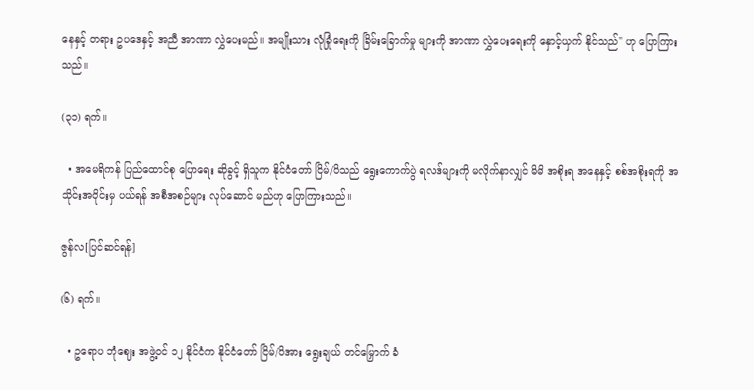နေနှင့် တရား ဥပဒေနှင့် အညီ အာဏာ လွှဲပေးမည်။ အမျိုးသား လုံခြုံရေးကို ခြိမ်းခြောက်မှု များကို အာဏာ လွှဲပေးရေးကို နှောင့်ယှက် နိုင်သည်" ဟု ပြောကြားသည်။

(၃၁) ရက်။

  • အမေရိကန် ပြည်ထောင်စု ပြောရေး ဆိုခွင့် ရှိသူက နိုင်ငံတော် ငြိမ်/ပိသည် ရွေးကောက်ပွဲ ရလဒ်များကို မလိုက်နာလျှင် မိမိ အစိုးရ အနေနှင့် စစ်အစိုးရကို အသိုင်းအဝိုင်းမှ ပယ်ရန် အစီအစဉ်များ လုပ်ဆောင် မည်ဟု ပြောကြားသည်။

ဇွန်လ[ပြင်ဆင်ရန်]

(၆) ရက်။

  • ဥရောပ ဘုံဈေး အဖွဲ့ဝင် ၁၂ နိုင်ငံက နိုင်ငံတော် ငြိမ်/ပိအား ရွေးချယ် တင်မြှောက် ခံ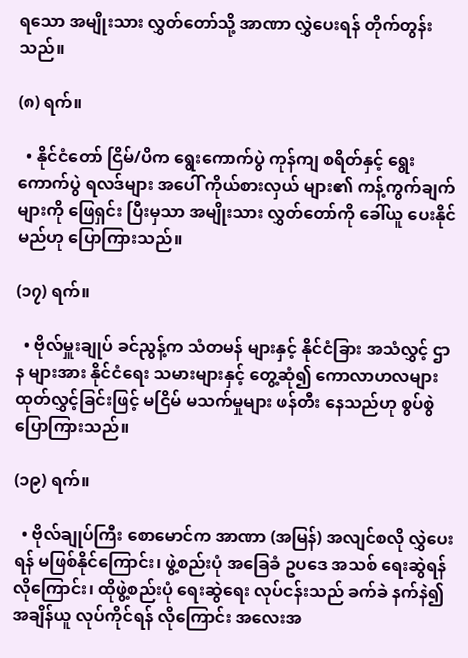ရသော အမျိုးသား လွှတ်တော်သို့ အာဏာ လွှဲပေးရန် တိုက်တွန်းသည်။

(၈) ရက်။

  • နိုင်ငံတော် ငြိမ်/ပိက ရွေးကောက်ပွဲ ကုန်ကျ စရိတ်နှင့် ရွေးကောက်ပွဲ ရလဒ်များ အပေါ် ကိုယ်စားလှယ် များ၏ ကန့်ကွက်ချက် များကို ဖြေရှင်း ပြီးမှသာ အမျိုးသား လွှတ်တော်ကို ခေါ်ယူ ပေးနိုင် မည်ဟု ပြောကြားသည်။

(၁၇) ရက်။

  • ဗိုလ်မှူးချုပ် ခင်ညွန့်က သံတမန် များနှင့် နိုင်ငံခြား အသံလွှင့် ဌာန များအား နိုင်ငံရေး သမားများနှင့် တွေ့ဆုံ၍ ကောလာဟလများ ထုတ်လွှင့်ခြင်းဖြင့် မငြိမ် မသက်မှုများ ဖန်တီး နေသည်ဟု စွပ်စွဲ ပြောကြားသည်။

(၁၉) ရက်။

  • ဗိုလ်ချုပ်ကြီး စောမောင်က အာဏာ (အမြန်) အလျင်စလို လွှဲပေးရန် မဖြစ်နိုင်ကြောင်း၊ ဖွဲ့စည်းပုံ အခြေခံ ဥပဒေ အသစ် ရေးဆွဲရန် လိုကြောင်း၊ ထိုဖွဲ့စည်းပုံ ရေးဆွဲရေး လုပ်ငန်းသည် ခက်ခဲ နက်နဲ၍ အချိန်ယူ လုပ်ကိုင်ရန် လိုကြောင်း အလေးအ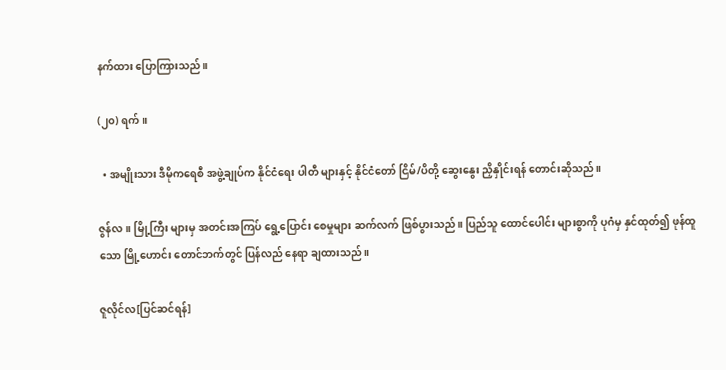နက်ထား ပြောကြားသည်။

(၂၀) ရက်။

  • အမျိုးသား ဒီမိုကရေစီ အဖွဲ့ချုပ်က နိုင်ငံရေး ပါတီ များနှင့် နိုင်ငံတော် ငြိမ်/ပိတို့ ဆွေးနွေး ညှိနှိုင်းရန် တောင်းဆိုသည်။

ဇွန်လ။ မြို့ကြီး များမှ အတင်းအကြပ် ရွေ့ပြောင်း စေမှုများ ဆက်လက် ဖြစ်ပွားသည်။ ပြည်သူ ထောင်ပေါင်း များစွာကို ပုဂံမှ နှင်ထုတ်၍ ဖုန်ထူသော မြို့ဟောင်း တောင်ဘက်တွင် ပြန်လည် နေရာ ချထားသည်။

ဇူလိုင်လ[ပြင်ဆင်ရန်]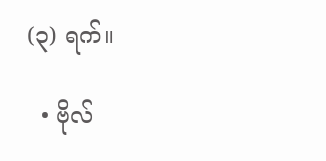(၃) ရက်။

  • ဗိုလ်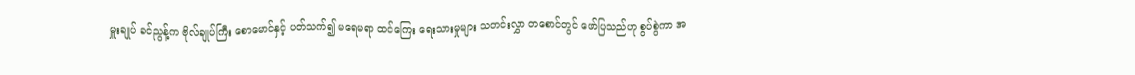မှူးချုပ် ခင်ညွန့်က ဗိုလ်ချုပ်ကြီး စောမောင်နှင့် ပတ်သက်၍ မရေမရာ ထင်ကြေး ရေးသားမှုများ သတင်းလွှာ တစောင်တွင် ဖော်ပြသည်ဟု စွပ်စွဲကာ အ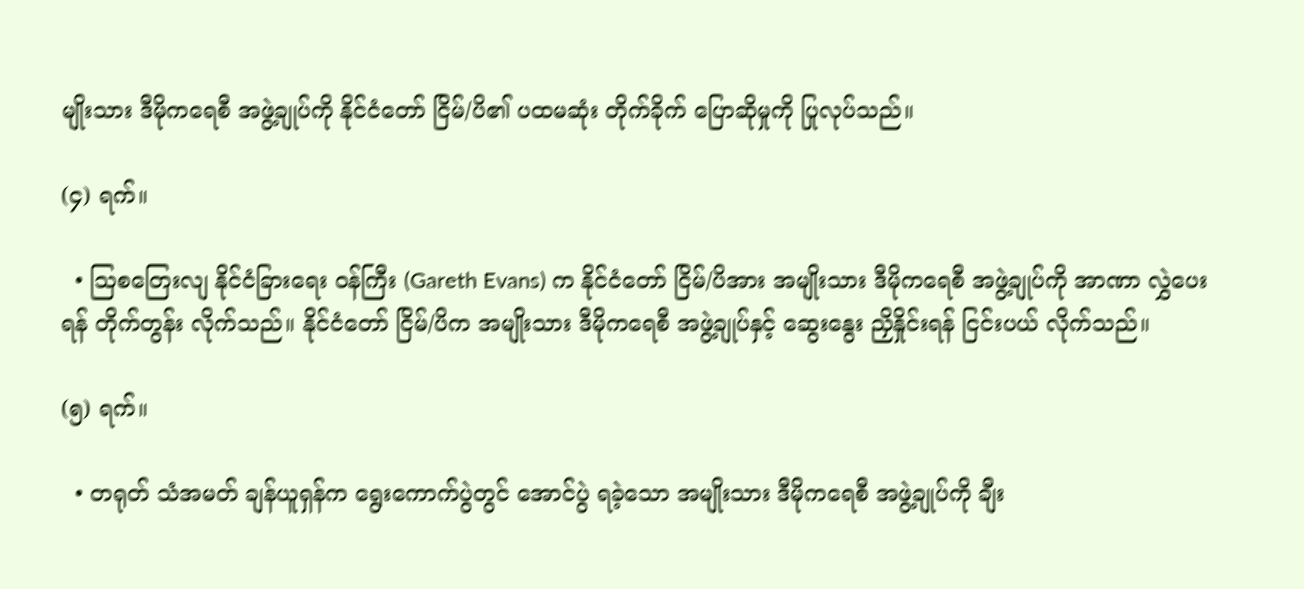မျိုးသား ဒီမိုကရေစီ အဖွဲ့ချုပ်ကို နိုင်ငံတော် ငြိမ်/ပိ၏ ပထမဆုံး တိုက်ခိုက် ပြောဆိုမှုကို ပြုလုပ်သည်။

(၄) ရက်။

  • ဩစတြေးလျ နိုင်ငံခြားရေး ဝန်ကြီး (Gareth Evans) က နိုင်ငံတော် ငြိမ်/ပိအား အမျိုးသား ဒီမိုကရေစီ အဖွဲ့ချုပ်ကို အာဏာ လွှဲပေးရန် တိုက်တွန်း လိုက်သည်။ နိုင်ငံတော် ငြိမ်/ပိက အမျိုးသား ဒီမိုကရေစီ အဖွဲ့ချုပ်နှင့် ဆွေးနွေး ညှိနှိုင်းရန် ငြင်းပယ် လိုက်သည်။

(၅) ရက်။

  • တရုတ် သံအမတ် ချန်ယူရှန်က ရွေးကောက်ပွဲတွင် အောင်ပွဲ ရခဲ့သော အမျိုးသား ဒီမိုကရေစီ အဖွဲ့ချုပ်ကို ချီး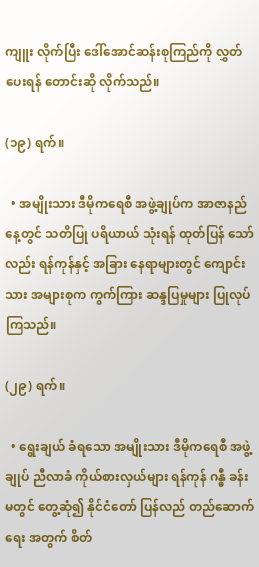ကျူး လိုက်ပြီး ဒေါ်အောင်ဆန်းစုကြည်ကို လွှတ်ပေးရန် တောင်းဆို လိုက်သည်။

(၁၉) ရက်။

  • အမျိုးသား ဒီမိုကရေစီ အဖွဲ့ချုပ်က အာဇာနည် နေ့တွင် သတိပြု ပရိယာယ် သုံးရန် ထုတ်ပြန် သော်လည်း ရန်ကုန်နှင့် အခြား နေရာများတွင် ကျောင်းသား အများစုက ကွက်ကြား ဆန္ဒပြမှုများ ပြုလုပ် ကြသည်။

(၂၉) ရက်။

  • ရွေးချယ် ခံရသော အမျိုးသား ဒီမိုကရေစီ အဖွဲ့ချုပ် ညီလာခံ ကိုယ်စားလှယ်များ ရန်ကုန် ဂန္ဓီ ခန်းမတွင် တွေ့ဆုံ၍ နိုင်ငံတော် ပြန်လည် တည်ဆောက်ရေး အတွက် စိတ်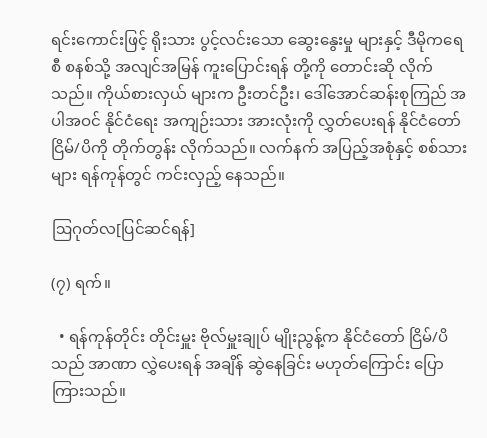ရင်းကောင်းဖြင့် ရိုးသား ပွင့်လင်းသော ဆွေးနွေးမှု များနှင့် ဒီမိုကရေစီ စနစ်သို့ အလျင်အမြန် ကူးပြောင်းရန် တို့ကို တောင်းဆို လိုက်သည်။ ကိုယ်စားလှယ် များက ဦးတင်ဦး၊ ဒေါ်အောင်ဆန်းစုကြည် အပါအဝင် နိုင်ငံရေး အကျဉ်းသား အားလုံးကို လွှတ်ပေးရန် နိုင်ငံတော် ငြိမ်/ပိကို တိုက်တွန်း လိုက်သည်။ လက်နက် အပြည့်အစုံနှင့် စစ်သားများ ရန်ကုန်တွင် ကင်းလှည့် နေသည်။

ဩဂုတ်လ[ပြင်ဆင်ရန်]

(၇) ရက်။

  • ရန်ကုန်တိုင်း တိုင်းမှူး ဗိုလ်မှူးချုပ် မျိုးညွန့်က နိုင်ငံတော် ငြိမ်/ပိသည် အာဏာ လွှဲပေးရန် အချိန် ဆွဲနေခြင်း မဟုတ်ကြောင်း ပြောကြားသည်။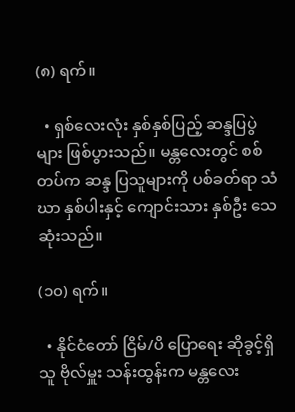(၈) ရက်။

  • ရှစ်လေးလုံး နှစ်နှစ်ပြည့် ဆန္ဒပြပွဲများ ဖြစ်ပွားသည်။ မန္တလေးတွင် စစ်တပ်က ဆန္ဒ ပြသူများကို ပစ်ခတ်ရာ သံဃာ နှစ်ပါးနှင့် ကျောင်းသား နှစ်ဦး သေဆုံးသည်။

(၁၀) ရက်။

  • နိုင်ငံတော် ငြိမ်/ပိ ပြောရေး ဆိုခွင့်ရှိသူ ဗိုလ်မှူး သန်းထွန်းက မန္တလေး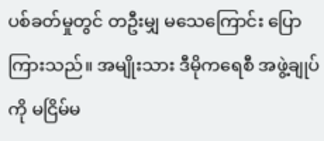ပစ်ခတ်မှုတွင် တဦးမျှ မသေကြောင်း ပြောကြားသည်။ အမျိုးသား ဒီမိုကရေစီ အဖွဲ့ချုပ်ကို မငြိမ်မ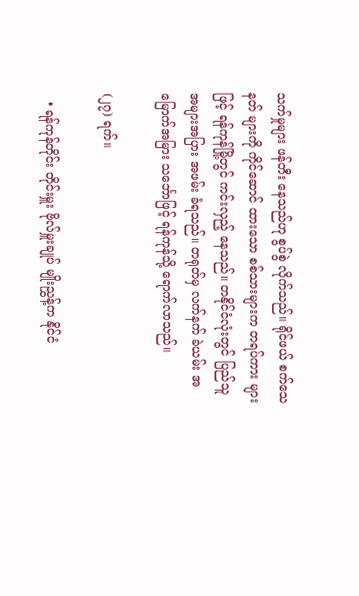သက်မှုများ ဖန်တီး နေသည်ဟု စွပ်စွဲ လိုက်သည်။ ရိုင်ဖယ် စက်သေနတ် များကို ကိုင်ဆောင် ထားသော စစ်သားများက တရပ်ကား များဖြင့် ရန်ကုန်မြို့တွင် ကင်းလှည့် နေသည်။ တနိုင်ငံလုံးတွင် ပြည်သူ အများအပြား အဖမ်း ခံရသည်။ တရုတ်မှ လက်နက် ခဲယမ်း အမြောက်အမြား သင်္ဘောဖြင့် ရန်ကုန်သို့ ရောက်လာသည်။

(၂၇) ရက်။

  • ရန်ကုန်တိုင်း တိုင်းမှူး ဗိုလ်မှူးချုပ် မျိုးညွှန့်က နိုင်ငံ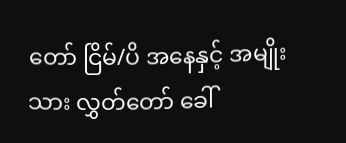တော် ငြိမ်/ပိ အနေနှင့် အမျိုးသား လွှတ်တော် ခေါ်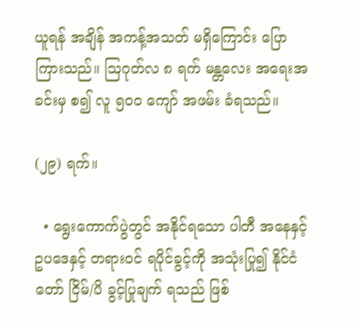ယူရန် အချိန် အကန့်အသတ် မရှိကြောင်း ပြောကြားသည်။ ဩဂုတ်လ ၈ ရက် မန္တလေး အရေးအခင်းမှ စ၍ လူ ၅၀၀ ကျော် အဖမ်း ခံရသည်။

(၂၉) ရက်။

  • ရွေးကောက်ပွဲတွင် အနိုင်ရသော ပါတီ အနေနှင့် ဥပဒေနှင့် တရားဝင် ရပိုင်ခွင့်ကို အသုံးပြု၍ နိုင်ငံတော် ငြိမ်/ပိ ခွင့်ပြုချက် ရသည် ဖြစ်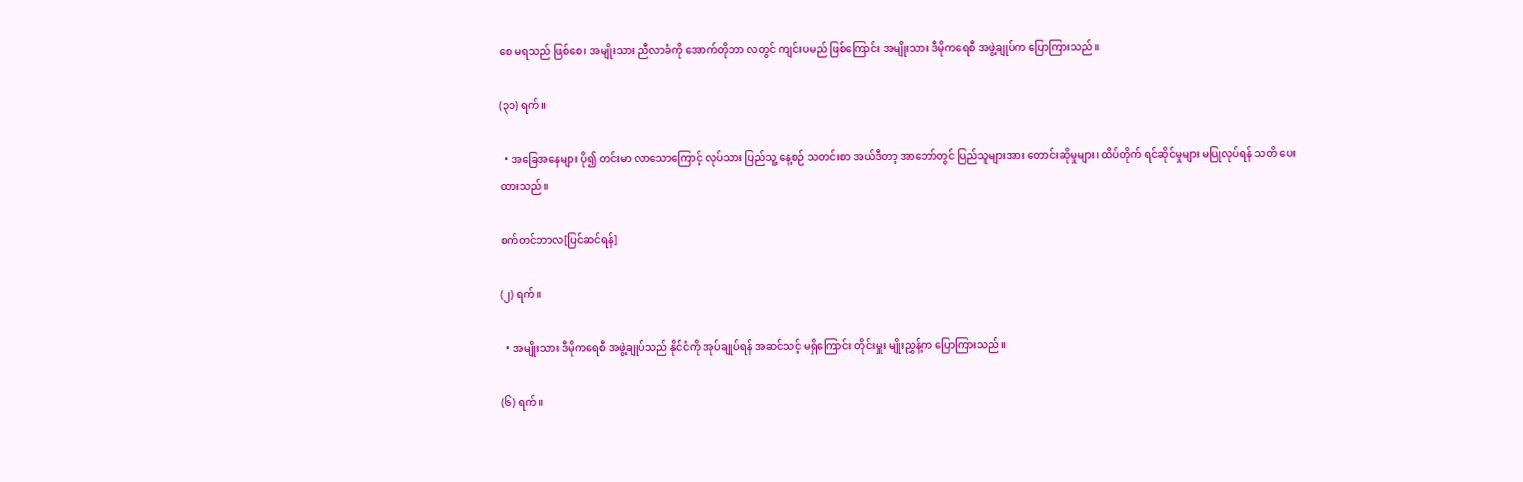စေ မရသည် ဖြစ်စေ၊ အမျိုးသား ညီလာခံကို အောက်တိုဘာ လတွင် ကျင်းပမည် ဖြစ်ကြောင်း အမျိုးသား ဒီမိုကရေစီ အဖွဲ့ချုပ်က ပြောကြားသည်။

(၃၁) ရက်။

  • အခြေအနေများ ပို၍ တင်းမာ လာသောကြောင့် လုပ်သား ပြည်သူ့ နေ့စဉ် သတင်းစာ အယ်ဒီတာ့ အာဘော်တွင် ပြည်သူများအား တောင်းဆိုမှုများ၊ ထိပ်တိုက် ရင်ဆိုင်မှုများ မပြုလုပ်ရန် သတိ ပေးထားသည်။

စက်တင်ဘာလ[ပြင်ဆင်ရန်]

(၂) ရက်။

  • အမျိုးသား ဒီမိုကရေစီ အဖွဲ့ချုပ်သည် နိုင်ငံကို အုပ်ချုပ်ရန် အဆင်သင့် မရှိကြောင်း တိုင်းမှူး မျိုးညွှန့်က ပြောကြားသည်။

(၆) ရက်။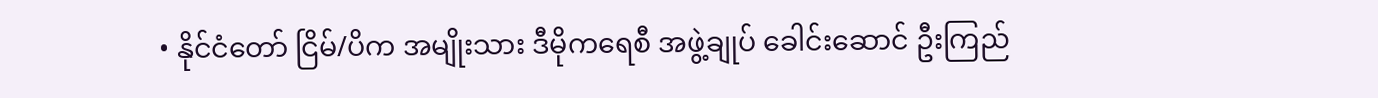• နိုင်ငံတော် ငြိမ်/ပိက အမျိုးသား ဒီမိုကရေစီ အဖွဲ့ချုပ် ခေါင်းဆောင် ဦးကြည်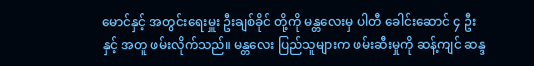မောင်နှင့် အတွင်းရေးမှူး ဦးချစ်ခိုင် တို့ကို မန္တလေးမှ ပါတီ ခေါင်းဆောင် ၄ ဦးနှင့် အတူ ဖမ်းလိုက်သည်။ မန္တလေး ပြည်သူများက ဖမ်းဆီးမှုကို ဆန့်ကျင် ဆန္ဒ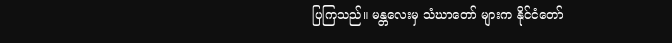ပြကြသည်။ မန္တလေးမှ သံဃာတော် များက နိုင်ငံတော်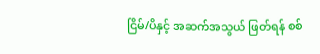ငြိမ်/ပိနှင့် အဆက်အသွယ် ဖြတ်ရန် စစ်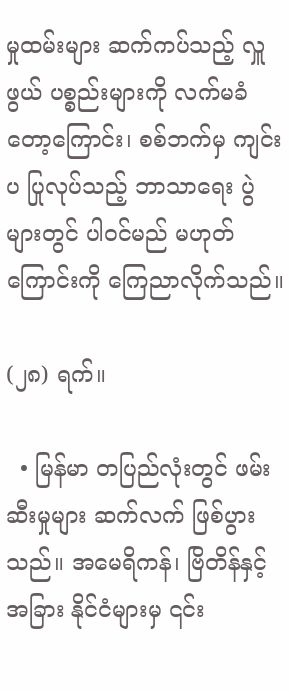မှုထမ်းများ ဆက်ကပ်သည့် လှူဖွယ် ပစ္စည်းများကို လက်မခံ တော့ကြောင်း၊ စစ်ဘက်မှ ကျင်းပ ပြုလုပ်သည့် ဘာသာရေး ပွဲများတွင် ပါဝင်မည် မဟုတ်ကြောင်းကို ကြေညာလိုက်သည်။

(၂၈) ရက်။

  • မြန်မာ တပြည်လုံးတွင် ဖမ်းဆီးမှုများ ဆက်လက် ဖြစ်ပွားသည်။ အမေရိကန်၊ ဗြိတိန်နှင့် အခြား နိုင်ငံများမှ ၎င်း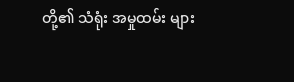တို့၏ သံရုံး အမှုထမ်း များ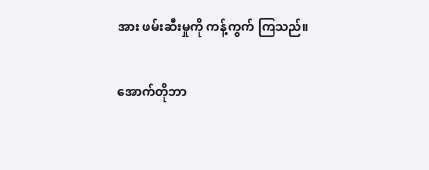အား ဖမ်းဆီးမှုကို ကန့်ကွက် ကြသည်။

အောက်တိုဘာ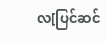လ[ပြင်ဆင်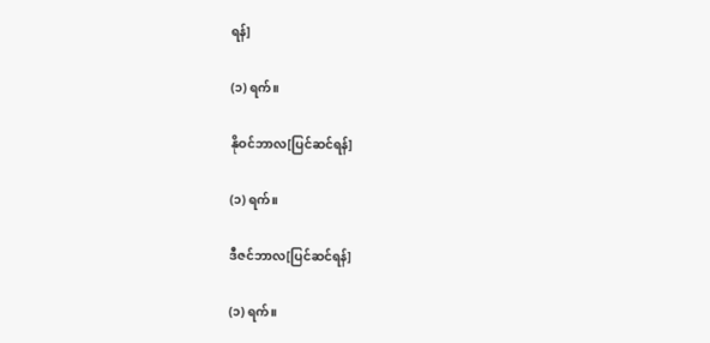ရန်]

(၁) ရက်။

နိုဝင်ဘာလ[ပြင်ဆင်ရန်]

(၁) ရက်။

ဒီဇင်ဘာလ[ပြင်ဆင်ရန်]

(၁) ရက်။